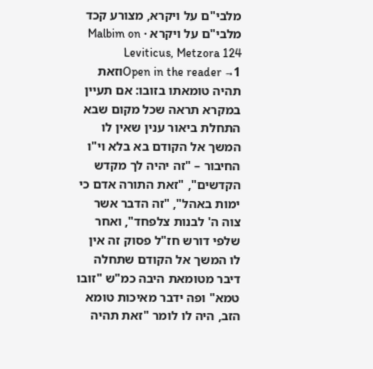מלבי"ם על ויקרא, מצורע קכד
מלבי"ם על ויקרא · Malbim on Leviticus, Metzora 124
Open in the reader →1וזאת תהיה טומאתו בזובו: אם תעיין במקרא תראה שכל מקום שבא התחלת ביאור ענין שאין לו המשך אל הקודם בא בלא וי"ו החיבור – "זה יהיה לך מקדש הקדשים", "זאת התורה אדם כי ימות באהל", "זה הדבר אשר צוה ה' לבנות צלפחד", ואחר שלפי דורש חז"ל פסוק זה אין לו המשך אל הקודם שתחלה דיבר מטומאת היבה כמ"ש "זובו טמא" ופה ידבר מאיכות טומא הזב, היה לו לומר "זאת תהיה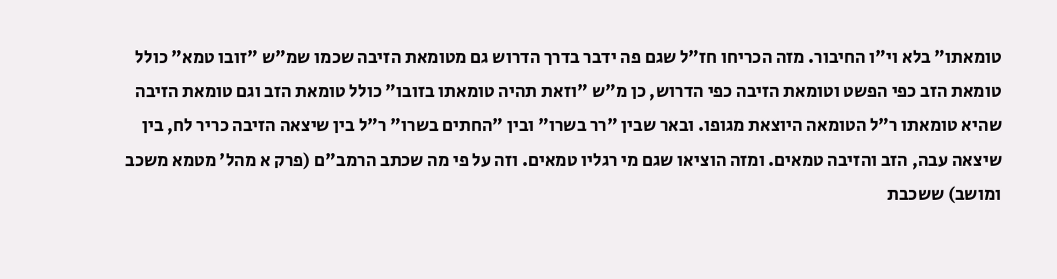טומאתו" בלא וי"ו החיבור. מזה הכריחו חז"ל שגם פה ידבר בדרך הדרוש גם מטומאת הזיבה שכמו שמ"ש "זובו טמא" כולל טומאת הזב כפי הפשט וטומאת הזיבה כפי הדרוש, כן מ"ש "וזאת תהיה טומאתו בזובו" כולל טומאת הזב וגם טומאת הזיבה שהיא טומאתו ר"ל הטומאה היוצאת מגופו. ובאר שבין "רר בשרו" ובין "החתים בשרו" ר"ל בין שיצאה הזיבה כריר לח, בין שיצאה עבה, הזב והזיבה טמאים. ומזה הוציאו שגם מי רגליו טמאים. וזה על פי מה שכתב הרמב"ם (פרק א מהל' מטמא משכב ומושב) ששכבת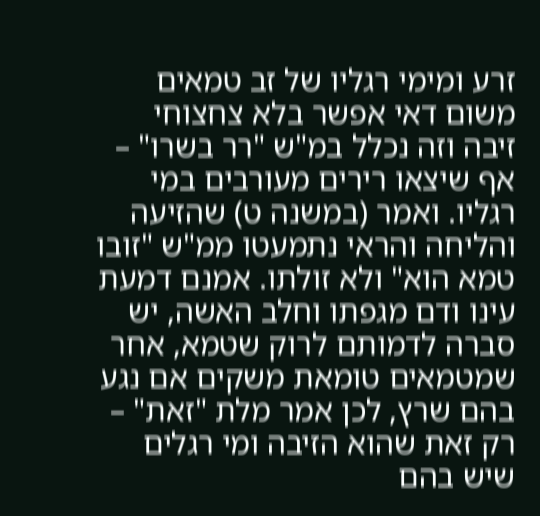זרע ומימי רגליו של זב טמאים משום דאי אפשר בלא צחצוחי זיבה וזה נכלל במ"ש "רר בשרו" – אף שיצאו רירים מעורבים במי רגליו. ואמר (במשנה ט) שהזיעה והליחה והראי נתמעטו ממ"ש "זובו טמא הוא" ולא זולתו. אמנם דמעת עינו ודם מגפתו וחלב האשה, יש סברה לדמותם לרוק שטמא, אחר שמטמאים טומאת משקים אם נגע בהם שרץ, לכן אמר מלת "זאת" – רק זאת שהוא הזיבה ומי רגלים שיש בהם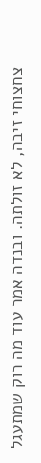צחצוחי זיבה, לא זולתה. ובנדה אמר עוד מה רוק שמתעגל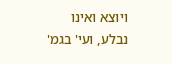ויוצא ואינו נבלע, ועי' בגמ'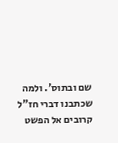שם ובתוס'. ולמה שכתבנו דברי חז"ל קרובים אל הפשט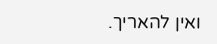ואין להאריך.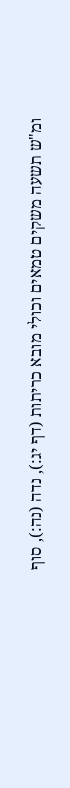ומ"ש תשעה משקים טמאים וכולי מובא כריתות (דף יג:), נדה (נה:), סוף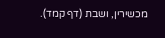מכשירין, ושבת (דף קמד).